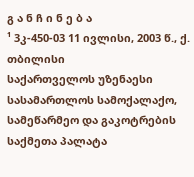გ ა ნ ჩ ი ნ ე ბ ა
¹ 3კ-450-03 11 ივლისი, 2003 წ., ქ. თბილისი
საქართველოს უზენაესი სასამართლოს სამოქალაქო, სამეწარმეო და გაკოტრების საქმეთა პალატა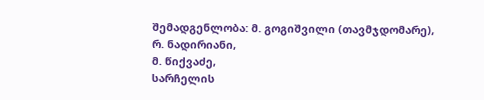შემადგენლობა: მ. გოგიშვილი (თავმჯდომარე),
რ. ნადირიანი,
მ. წიქვაძე,
სარჩელის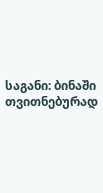საგანი: ბინაში თვითნებურად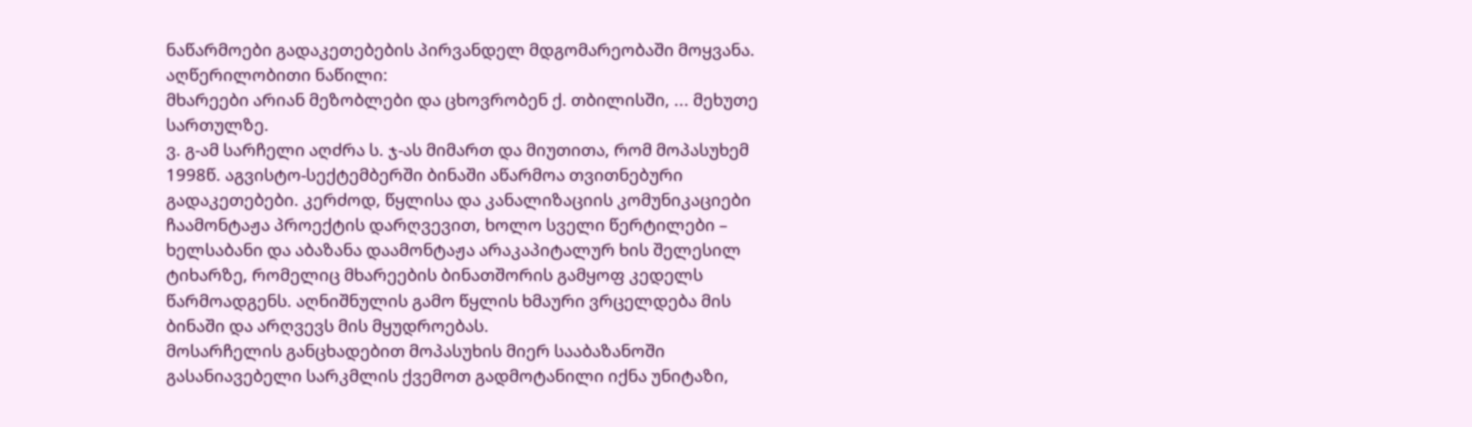ნაწარმოები გადაკეთებების პირვანდელ მდგომარეობაში მოყვანა.
აღწერილობითი ნაწილი:
მხარეები არიან მეზობლები და ცხოვრობენ ქ. თბილისში, ... მეხუთე სართულზე.
ვ. გ-ამ სარჩელი აღძრა ს. ჯ-ას მიმართ და მიუთითა, რომ მოპასუხემ 1998წ. აგვისტო-სექტემბერში ბინაში აწარმოა თვითნებური გადაკეთებები. კერძოდ, წყლისა და კანალიზაციის კომუნიკაციები ჩაამონტაჟა პროექტის დარღვევით, ხოლო სველი წერტილები – ხელსაბანი და აბაზანა დაამონტაჟა არაკაპიტალურ ხის შელესილ ტიხარზე, რომელიც მხარეების ბინათშორის გამყოფ კედელს წარმოადგენს. აღნიშნულის გამო წყლის ხმაური ვრცელდება მის ბინაში და არღვევს მის მყუდროებას.
მოსარჩელის განცხადებით მოპასუხის მიერ სააბაზანოში გასანიავებელი სარკმლის ქვემოთ გადმოტანილი იქნა უნიტაზი,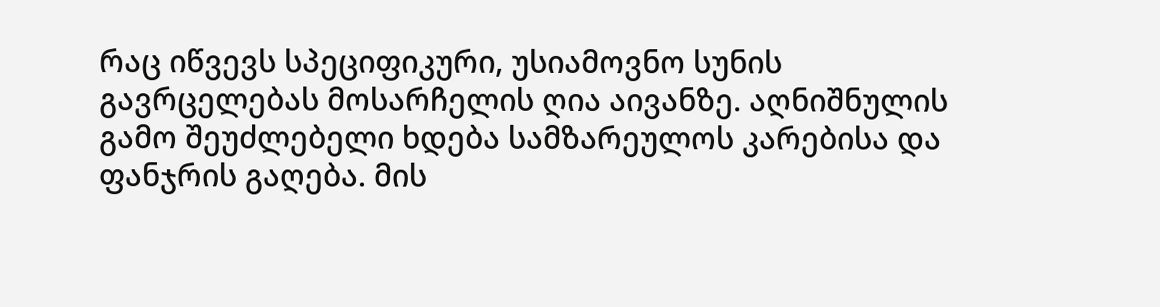რაც იწვევს სპეციფიკური, უსიამოვნო სუნის გავრცელებას მოსარჩელის ღია აივანზე. აღნიშნულის გამო შეუძლებელი ხდება სამზარეულოს კარებისა და ფანჯრის გაღება. მის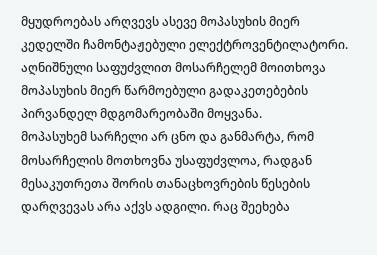მყუდროებას არღვევს ასევე მოპასუხის მიერ კედელში ჩამონტაჟებული ელექტროვენტილატორი.
აღნიშნული საფუძვლით მოსარჩელემ მოითხოვა მოპასუხის მიერ წარმოებული გადაკეთებების პირვანდელ მდგომარეობაში მოყვანა.
მოპასუხემ სარჩელი არ ცნო და განმარტა, რომ მოსარჩელის მოთხოვნა უსაფუძვლოა, რადგან მესაკუთრეთა შორის თანაცხოვრების წესების დარღვევას არა აქვს ადგილი. რაც შეეხება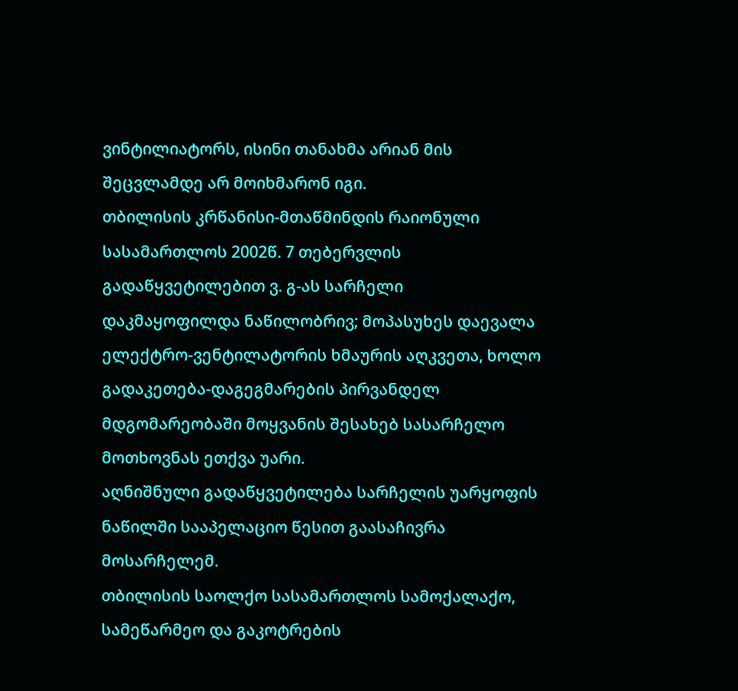ვინტილიატორს, ისინი თანახმა არიან მის შეცვლამდე არ მოიხმარონ იგი.
თბილისის კრწანისი-მთაწმინდის რაიონული სასამართლოს 2002წ. 7 თებერვლის გადაწყვეტილებით ვ. გ-ას სარჩელი დაკმაყოფილდა ნაწილობრივ; მოპასუხეს დაევალა ელექტრო-ვენტილატორის ხმაურის აღკვეთა, ხოლო გადაკეთება-დაგეგმარების პირვანდელ მდგომარეობაში მოყვანის შესახებ სასარჩელო მოთხოვნას ეთქვა უარი.
აღნიშნული გადაწყვეტილება სარჩელის უარყოფის ნაწილში სააპელაციო წესით გაასაჩივრა მოსარჩელემ.
თბილისის საოლქო სასამართლოს სამოქალაქო, სამეწარმეო და გაკოტრების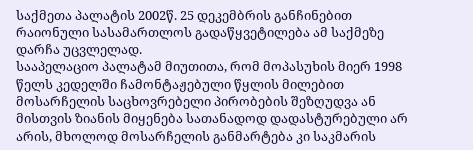საქმეთა პალატის 2002წ. 25 დეკემბრის განჩინებით რაიონული სასამართლოს გადაწყვეტილება ამ საქმეზე დარჩა უცვლელად.
სააპელაციო პალატამ მიუთითა, რომ მოპასუხის მიერ 1998 წელს კედელში ჩამონტაჟებული წყლის მილებით მოსარჩელის საცხოვრებელი პირობების შეზღუდვა ან მისთვის ზიანის მიყენება სათანადოდ დადასტურებული არ არის, მხოლოდ მოსარჩელის განმარტება კი საკმარის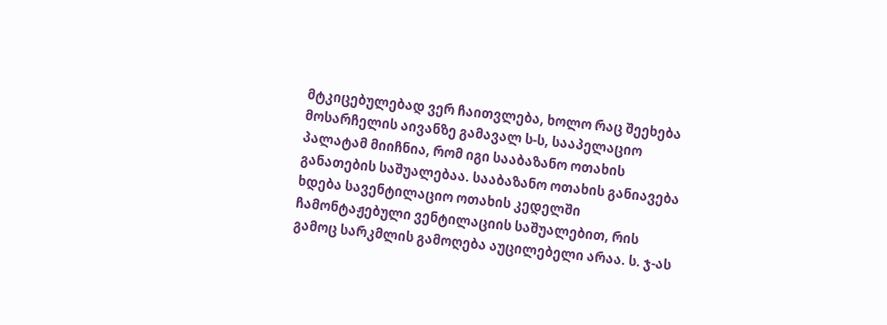მტკიცებულებად ვერ ჩაითვლება, ხოლო რაც შეეხება მოსარჩელის აივანზე გამავალ ს-ს, სააპელაციო პალატამ მიიჩნია, რომ იგი სააბაზანო ოთახის განათების საშუალებაა. სააბაზანო ოთახის განიავება ხდება სავენტილაციო ოთახის კედელში ჩამონტაჟებული ვენტილაციის საშუალებით, რის გამოც სარკმლის გამოღება აუცილებელი არაა. ს. ჯ-ას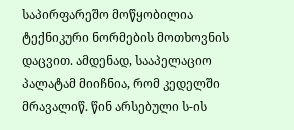საპირფარეშო მოწყობილია ტექნიკური ნორმების მოთხოვნის დაცვით. ამდენად, სააპელაციო პალატამ მიიჩნია, რომ კედელში მრავალიწ. წინ არსებული ს-ის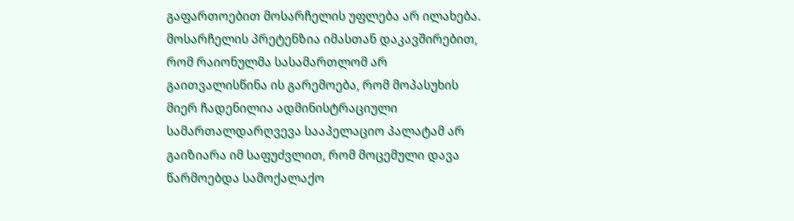გაფართოებით მოსარჩელის უფლება არ ილახება.
მოსარჩელის პრეტენზია იმასთან დაკავშირებით, რომ რაიონულმა სასამართლომ არ გაითვალისწინა ის გარემოება, რომ მოპასუხის მიერ ჩადენილია ადმინისტრაციული სამართალდარღვევა სააპელაციო პალატამ არ გაიზიარა იმ საფუძვლით, რომ მოცემული დავა წარმოებდა სამოქალაქო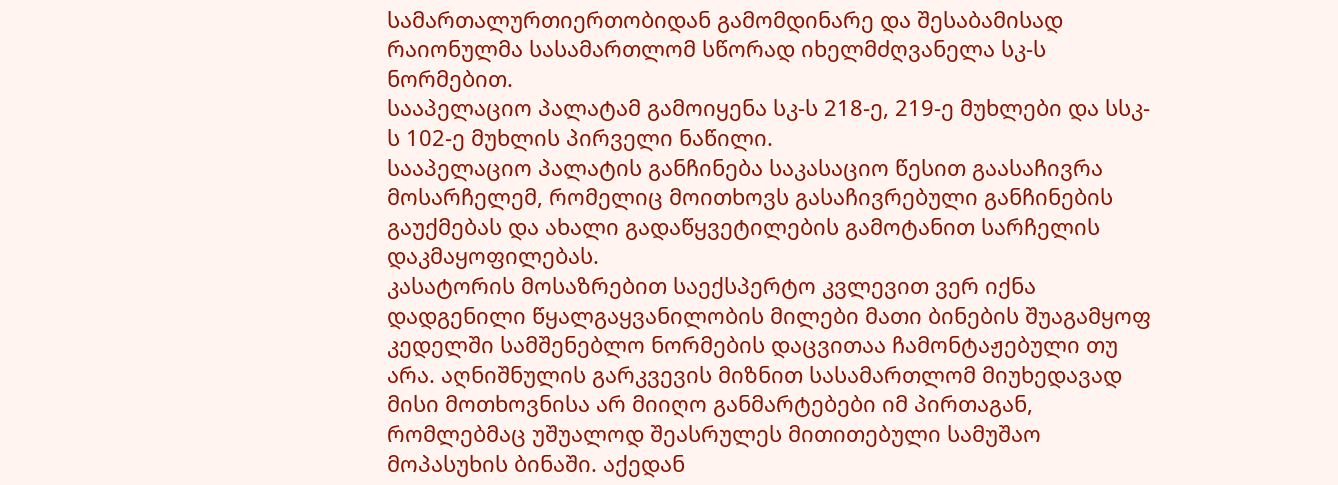სამართალურთიერთობიდან გამომდინარე და შესაბამისად რაიონულმა სასამართლომ სწორად იხელმძღვანელა სკ-ს ნორმებით.
სააპელაციო პალატამ გამოიყენა სკ-ს 218-ე, 219-ე მუხლები და სსკ-ს 102-ე მუხლის პირველი ნაწილი.
სააპელაციო პალატის განჩინება საკასაციო წესით გაასაჩივრა მოსარჩელემ, რომელიც მოითხოვს გასაჩივრებული განჩინების გაუქმებას და ახალი გადაწყვეტილების გამოტანით სარჩელის დაკმაყოფილებას.
კასატორის მოსაზრებით საექსპერტო კვლევით ვერ იქნა დადგენილი წყალგაყვანილობის მილები მათი ბინების შუაგამყოფ კედელში სამშენებლო ნორმების დაცვითაა ჩამონტაჟებული თუ არა. აღნიშნულის გარკვევის მიზნით სასამართლომ მიუხედავად მისი მოთხოვნისა არ მიიღო განმარტებები იმ პირთაგან, რომლებმაც უშუალოდ შეასრულეს მითითებული სამუშაო მოპასუხის ბინაში. აქედან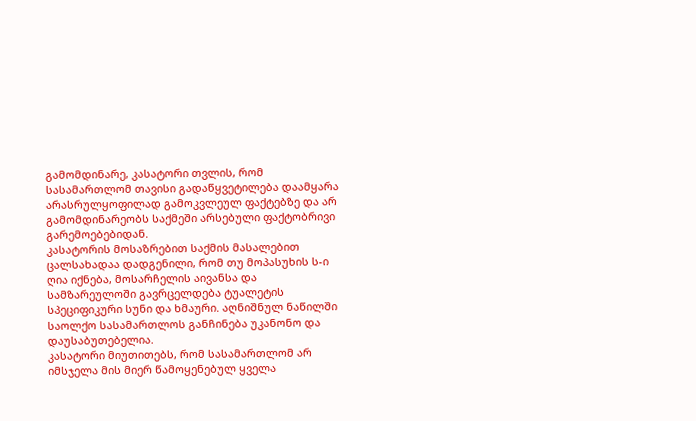გამომდინარე, კასატორი თვლის, რომ სასამართლომ თავისი გადაწყვეტილება დაამყარა არასრულყოფილად გამოკვლეულ ფაქტებზე და არ გამომდინარეობს საქმეში არსებული ფაქტობრივი გარემოებებიდან.
კასატორის მოსაზრებით საქმის მასალებით ცალსახადაა დადგენილი, რომ თუ მოპასუხის ს-ი ღია იქნება, მოსარჩელის აივანსა და სამზარეულოში გავრცელდება ტუალეტის სპეციფიკური სუნი და ხმაური. აღნიშნულ ნაწილში საოლქო სასამართლოს განჩინება უკანონო და დაუსაბუთებელია.
კასატორი მიუთითებს, რომ სასამართლომ არ იმსჯელა მის მიერ წამოყენებულ ყველა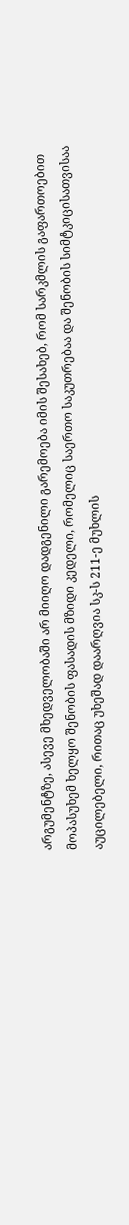არგუმენტზე, ასევე მხედველობაში არ მიიღო დადგენილი გარემოება იმის შესახებ, რომ სარკმლის გაფართოებით მოპასუხემ ხელყო შენობის ფასადის მზიდი კედელი, რომელიც საერთო საკუთრებაა და შენობის სიმტკიცისათვისაა აუცილებელი, რითაც უხეშად დაარღვია სკ-ს 211-ე მუხლის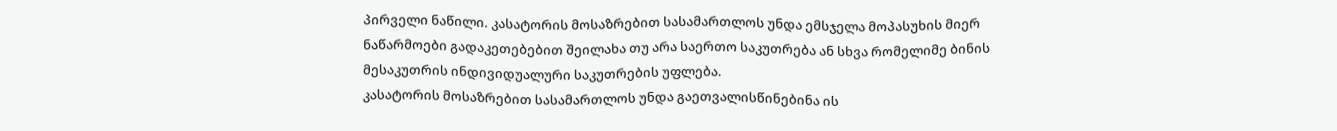პირველი ნაწილი. კასატორის მოსაზრებით სასამართლოს უნდა ემსჯელა მოპასუხის მიერ ნაწარმოები გადაკეთებებით შეილახა თუ არა საერთო საკუთრება ან სხვა რომელიმე ბინის მესაკუთრის ინდივიდუალური საკუთრების უფლება.
კასატორის მოსაზრებით სასამართლოს უნდა გაეთვალისწინებინა ის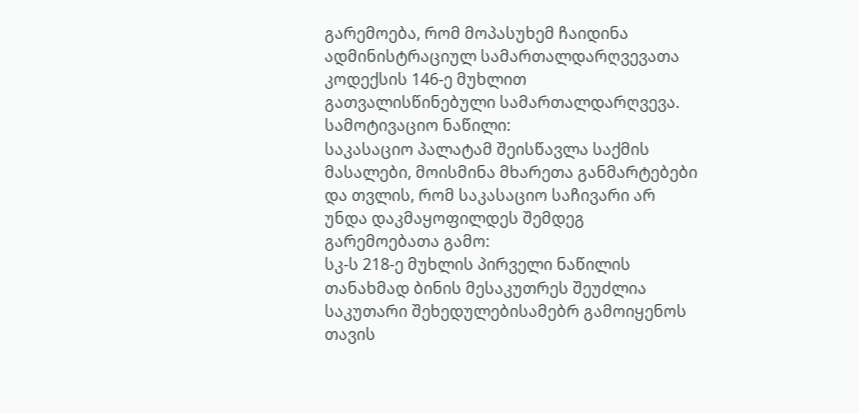გარემოება, რომ მოპასუხემ ჩაიდინა ადმინისტრაციულ სამართალდარღვევათა კოდექსის 146-ე მუხლით გათვალისწინებული სამართალდარღვევა.
სამოტივაციო ნაწილი:
საკასაციო პალატამ შეისწავლა საქმის მასალები, მოისმინა მხარეთა განმარტებები და თვლის, რომ საკასაციო საჩივარი არ უნდა დაკმაყოფილდეს შემდეგ გარემოებათა გამო:
სკ-ს 218-ე მუხლის პირველი ნაწილის თანახმად ბინის მესაკუთრეს შეუძლია საკუთარი შეხედულებისამებრ გამოიყენოს თავის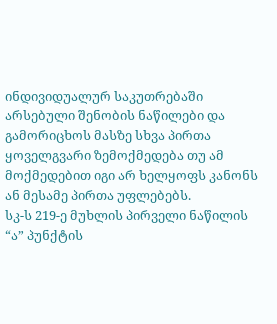ინდივიდუალურ საკუთრებაში არსებული შენობის ნაწილები და გამორიცხოს მასზე სხვა პირთა ყოველგვარი ზემოქმედება თუ ამ მოქმედებით იგი არ ხელყოფს კანონს ან მესამე პირთა უფლებებს.
სკ-ს 219-ე მუხლის პირველი ნაწილის “ა” პუნქტის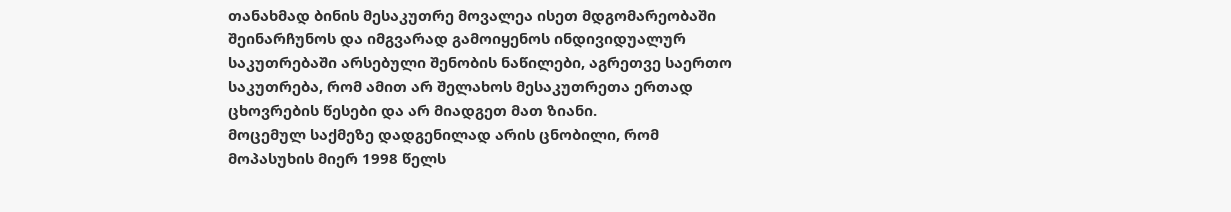თანახმად ბინის მესაკუთრე მოვალეა ისეთ მდგომარეობაში შეინარჩუნოს და იმგვარად გამოიყენოს ინდივიდუალურ საკუთრებაში არსებული შენობის ნაწილები, აგრეთვე საერთო საკუთრება, რომ ამით არ შელახოს მესაკუთრეთა ერთად ცხოვრების წესები და არ მიადგეთ მათ ზიანი.
მოცემულ საქმეზე დადგენილად არის ცნობილი, რომ მოპასუხის მიერ 1998 წელს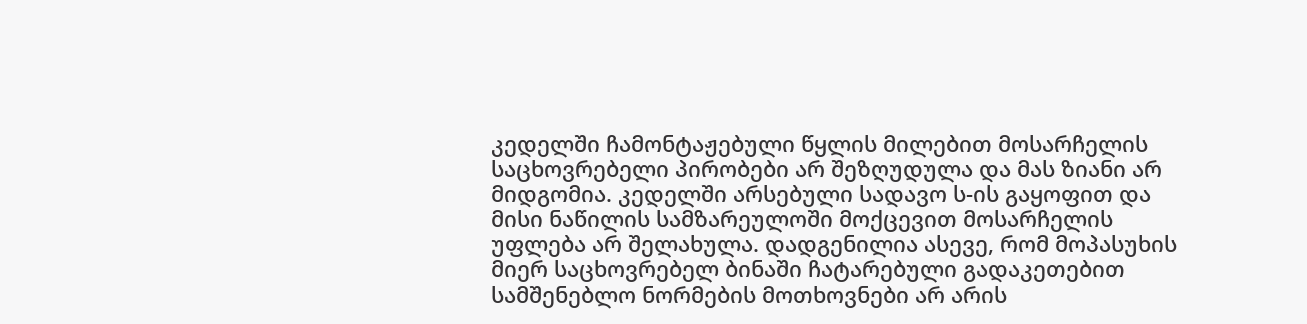კედელში ჩამონტაჟებული წყლის მილებით მოსარჩელის საცხოვრებელი პირობები არ შეზღუდულა და მას ზიანი არ მიდგომია. კედელში არსებული სადავო ს-ის გაყოფით და მისი ნაწილის სამზარეულოში მოქცევით მოსარჩელის უფლება არ შელახულა. დადგენილია ასევე, რომ მოპასუხის მიერ საცხოვრებელ ბინაში ჩატარებული გადაკეთებით სამშენებლო ნორმების მოთხოვნები არ არის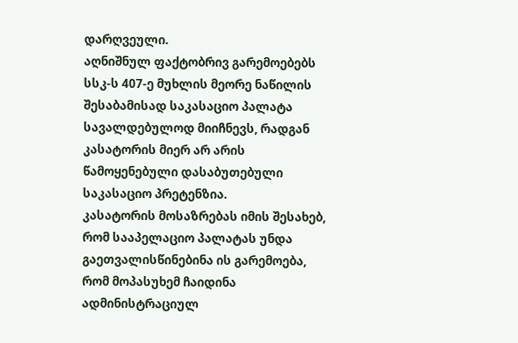დარღვეული.
აღნიშნულ ფაქტობრივ გარემოებებს სსკ-ს 407-ე მუხლის მეორე ნაწილის შესაბამისად საკასაციო პალატა სავალდებულოდ მიიჩნევს, რადგან კასატორის მიერ არ არის წამოყენებული დასაბუთებული საკასაციო პრეტენზია.
კასატორის მოსაზრებას იმის შესახებ, რომ სააპელაციო პალატას უნდა გაეთვალისწინებინა ის გარემოება, რომ მოპასუხემ ჩაიდინა ადმინისტრაციულ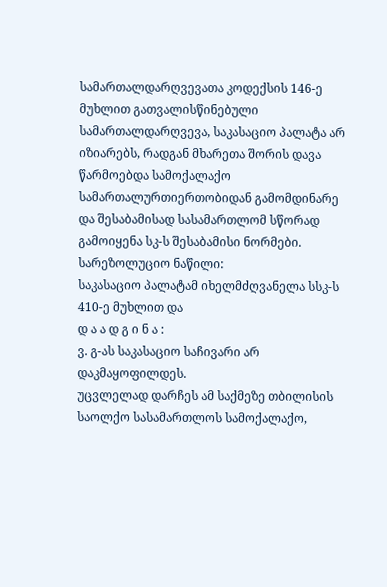სამართალდარღვევათა კოდექსის 146-ე მუხლით გათვალისწინებული სამართალდარღვევა, საკასაციო პალატა არ იზიარებს, რადგან მხარეთა შორის დავა წარმოებდა სამოქალაქო სამართალურთიერთობიდან გამომდინარე და შესაბამისად სასამართლომ სწორად გამოიყენა სკ-ს შესაბამისი ნორმები.
სარეზოლუციო ნაწილი:
საკასაციო პალატამ იხელმძღვანელა სსკ-ს 410-ე მუხლით და
დ ა ა დ გ ი ნ ა :
ვ. გ-ას საკასაციო საჩივარი არ დაკმაყოფილდეს.
უცვლელად დარჩეს ამ საქმეზე თბილისის საოლქო სასამართლოს სამოქალაქო,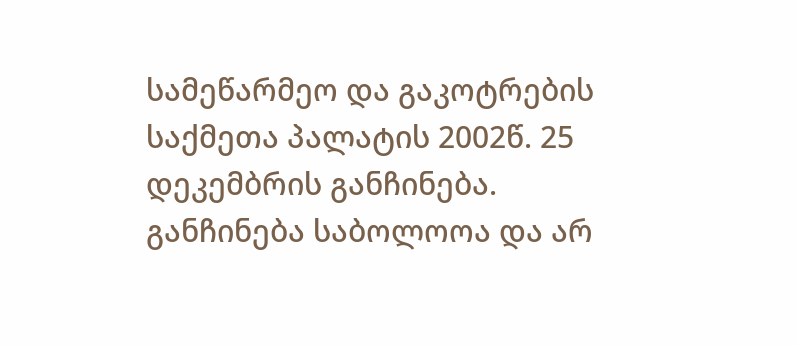სამეწარმეო და გაკოტრების საქმეთა პალატის 2002წ. 25 დეკემბრის განჩინება.
განჩინება საბოლოოა და არ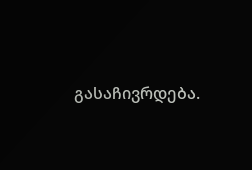გასაჩივრდება.